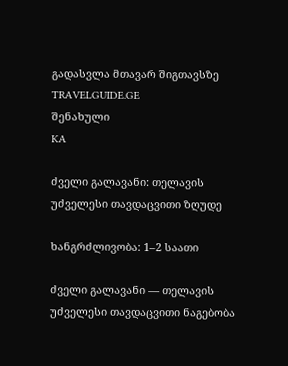გადასვლა მთავარ შიგთავსზე
TRAVELGUIDE.GE
შენახული
KA

ძველი გალავანი: თელავის უძველესი თავდაცვითი ზღუდე

ხანგრძლივობა: 1–2 საათი

ძველი გალავანი — თელავის უძველესი თავდაცვითი ნაგებობა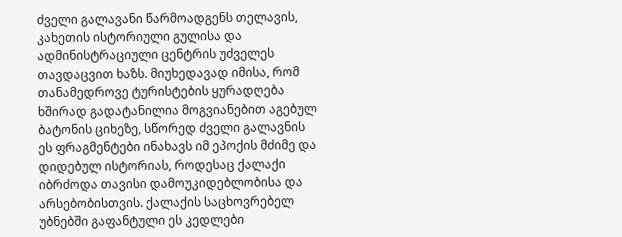ძველი გალავანი წარმოადგენს თელავის, კახეთის ისტორიული გულისა და ადმინისტრაციული ცენტრის უძველეს თავდაცვით ხაზს. მიუხედავად იმისა, რომ თანამედროვე ტურისტების ყურადღება ხშირად გადატანილია მოგვიანებით აგებულ ბატონის ციხეზე, სწორედ ძველი გალავნის ეს ფრაგმენტები ინახავს იმ ეპოქის მძიმე და დიდებულ ისტორიას, როდესაც ქალაქი იბრძოდა თავისი დამოუკიდებლობისა და არსებობისთვის. ქალაქის საცხოვრებელ უბნებში გაფანტული ეს კედლები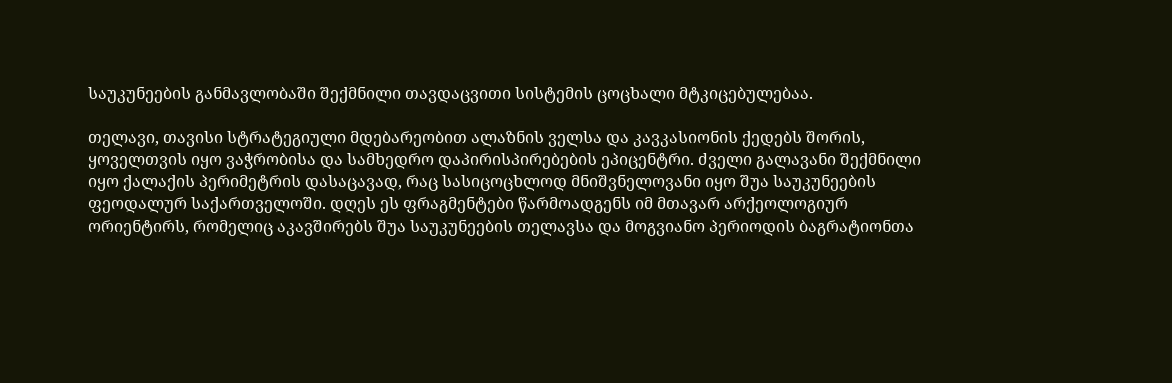საუკუნეების განმავლობაში შექმნილი თავდაცვითი სისტემის ცოცხალი მტკიცებულებაა.

თელავი, თავისი სტრატეგიული მდებარეობით ალაზნის ველსა და კავკასიონის ქედებს შორის, ყოველთვის იყო ვაჭრობისა და სამხედრო დაპირისპირებების ეპიცენტრი. ძველი გალავანი შექმნილი იყო ქალაქის პერიმეტრის დასაცავად, რაც სასიცოცხლოდ მნიშვნელოვანი იყო შუა საუკუნეების ფეოდალურ საქართველოში. დღეს ეს ფრაგმენტები წარმოადგენს იმ მთავარ არქეოლოგიურ ორიენტირს, რომელიც აკავშირებს შუა საუკუნეების თელავსა და მოგვიანო პერიოდის ბაგრატიონთა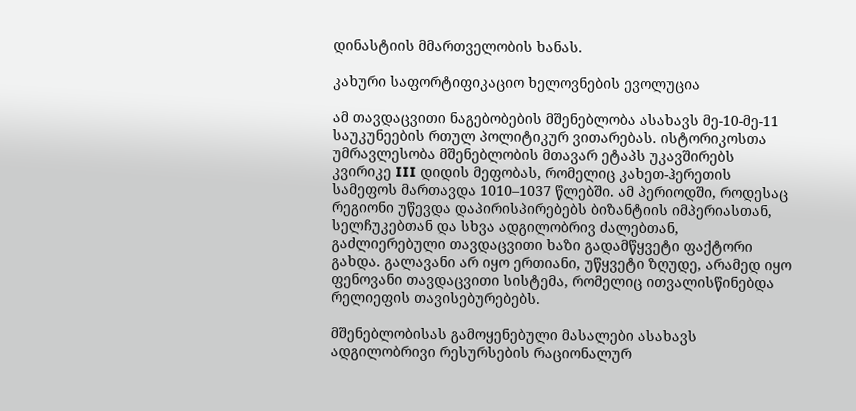დინასტიის მმართველობის ხანას.

კახური საფორტიფიკაციო ხელოვნების ევოლუცია

ამ თავდაცვითი ნაგებობების მშენებლობა ასახავს მე-10-მე-11 საუკუნეების რთულ პოლიტიკურ ვითარებას. ისტორიკოსთა უმრავლესობა მშენებლობის მთავარ ეტაპს უკავშირებს კვირიკე III დიდის მეფობას, რომელიც კახეთ-ჰერეთის სამეფოს მართავდა 1010–1037 წლებში. ამ პერიოდში, როდესაც რეგიონი უწევდა დაპირისპირებებს ბიზანტიის იმპერიასთან, სელჩუკებთან და სხვა ადგილობრივ ძალებთან, გაძლიერებული თავდაცვითი ხაზი გადამწყვეტი ფაქტორი გახდა. გალავანი არ იყო ერთიანი, უწყვეტი ზღუდე, არამედ იყო ფენოვანი თავდაცვითი სისტემა, რომელიც ითვალისწინებდა რელიეფის თავისებურებებს.

მშენებლობისას გამოყენებული მასალები ასახავს ადგილობრივი რესურსების რაციონალურ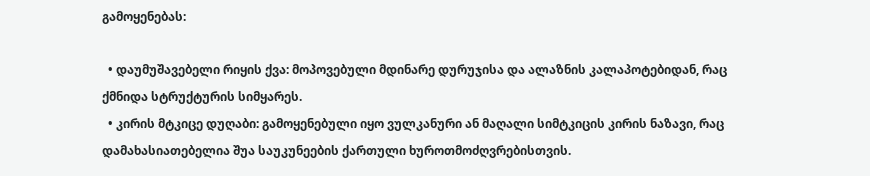გამოყენებას:

  • დაუმუშავებელი რიყის ქვა: მოპოვებული მდინარე დურუჯისა და ალაზნის კალაპოტებიდან, რაც ქმნიდა სტრუქტურის სიმყარეს.
  • კირის მტკიცე დუღაბი: გამოყენებული იყო ვულკანური ან მაღალი სიმტკიცის კირის ნაზავი, რაც დამახასიათებელია შუა საუკუნეების ქართული ხუროთმოძღვრებისთვის.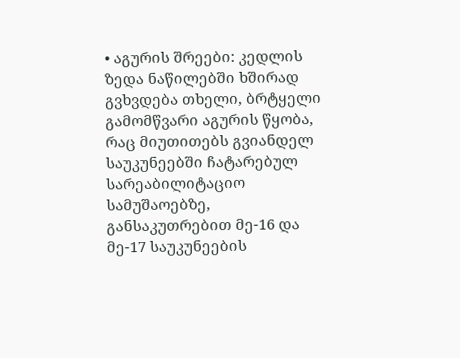• აგურის შრეები: კედლის ზედა ნაწილებში ხშირად გვხვდება თხელი, ბრტყელი გამომწვარი აგურის წყობა, რაც მიუთითებს გვიანდელ საუკუნეებში ჩატარებულ სარეაბილიტაციო სამუშაოებზე, განსაკუთრებით მე-16 და მე-17 საუკუნეების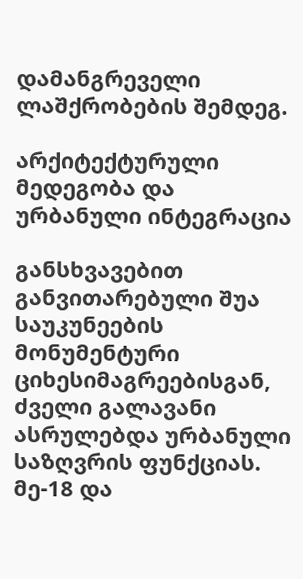დამანგრეველი ლაშქრობების შემდეგ.

არქიტექტურული მედეგობა და ურბანული ინტეგრაცია

განსხვავებით განვითარებული შუა საუკუნეების მონუმენტური ციხესიმაგრეებისგან, ძველი გალავანი ასრულებდა ურბანული საზღვრის ფუნქციას. მე-18 და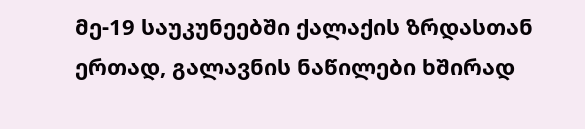მე-19 საუკუნეებში ქალაქის ზრდასთან ერთად, გალავნის ნაწილები ხშირად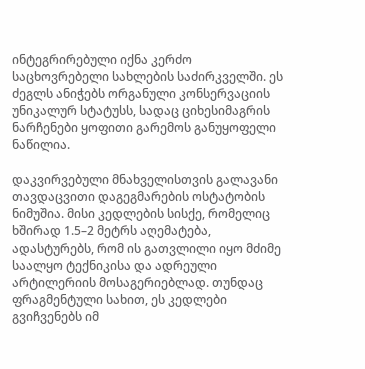ინტეგრირებული იქნა კერძო საცხოვრებელი სახლების საძირკველში. ეს ძეგლს ანიჭებს ორგანული კონსერვაციის უნიკალურ სტატუსს, სადაც ციხესიმაგრის ნარჩენები ყოფითი გარემოს განუყოფელი ნაწილია.

დაკვირვებული მნახველისთვის გალავანი თავდაცვითი დაგეგმარების ოსტატობის ნიმუშია. მისი კედლების სისქე, რომელიც ხშირად 1.5–2 მეტრს აღემატება, ადასტურებს, რომ ის გათვლილი იყო მძიმე საალყო ტექნიკისა და ადრეული არტილერიის მოსაგერიებლად. თუნდაც ფრაგმენტული სახით, ეს კედლები გვიჩვენებს იმ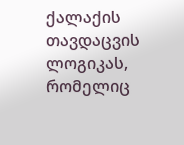ქალაქის თავდაცვის ლოგიკას, რომელიც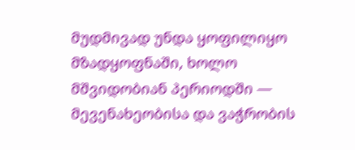მუდმივად უნდა ყოფილიყო მზადყოფნაში, ხოლო მშვიდობიან პერიოდში — მევენახეობისა და ვაჭრობის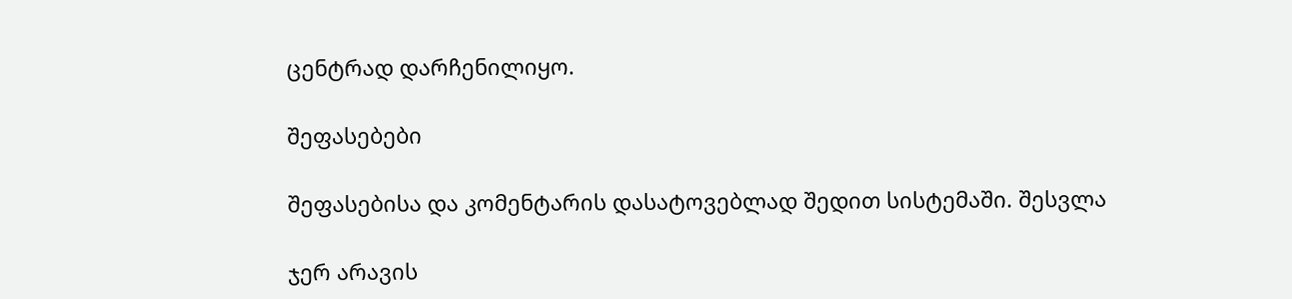ცენტრად დარჩენილიყო.

შეფასებები

შეფასებისა და კომენტარის დასატოვებლად შედით სისტემაში. შესვლა

ჯერ არავის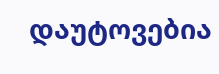დაუტოვებია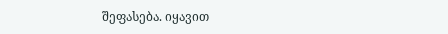შეფასება. იყავით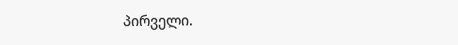პირველი.